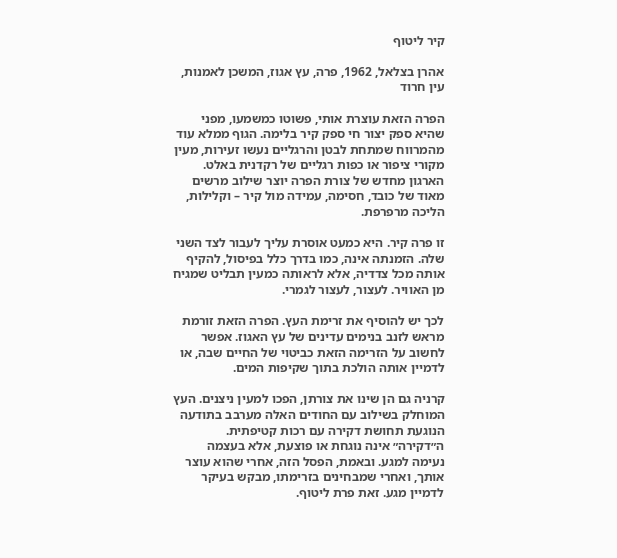קיר ליטוף

אהרן בצלאל, 1962, פרה, עץ אגוז, המשכן לאמנות, עין חרוד

הפרה הזאת עוצרת אותי, פשוטו כמשמעו, מפני שהיא ספק יצור חי ספק קיר בלימה. הגוף ממלא עוד מהמרווח שמתחת לבטן והרגליים נעשו זעירות, מעין מקורי ציפור או כפות רגליים של רקדנית באלט. הארגון מחדש של צורת הפרה יוצר שילוב מרשים מאוד של כובד, חסימה, עמידה מול קיר – וקלילות, הליכה מרפרפת.

זו פרה קיר. היא כמעט אוסרת עליך לעבור לצד השני שלה. הזמנתה אינה, כמו בדרך כלל בפיסול, להקיף אותה מכל צדדיה, אלא לראותה כמעין תבליט שמגיח מן האוויר. לעצור, לעצור לגמרי.

לכך יש להוסיף את זרימת העץ. הפרה הזאת זורמת מראש לזנב בנימים עדינים של עץ האגוז. אפשר לחשוב על הזרימה הזאת כביטוי של החיים שבה, או לדמיין אותה הולכת בתוך שקיפות המים.

קרניה גם הן שינו את צורתן, הפכו למעין ניצנים. העץ המוחלק בשילוב עם החודים האלה מערבב בתודעה הנוגעת תחושת דקירה עם רכות קטיפתית. ה״דקירה״ אינה נוגחת או פוצעת, אלא בעצמה נעימה למגע. ובאמת, הפסל הזה, אחרי שהוא עוצר אותך, ואחרי שמבחינים בזרימתו, מבקש בעיקר לדמיין מגע. זאת פרת ליטוף.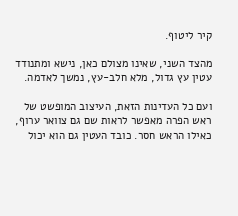קיר ליטוף.

מהצד השני, שאינו מצולם כאן, נישא ומתנודד עטין עץ גדול, מלא חלב-עץ, נמשך לאדמה.

ועם כל העדינות הזאת, העיצוב המופשט של ראש הפרה מאפשר לראות שם גם צוואר ערוף, כאילו הראש חסר. כובד העטין גם הוא יכול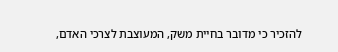להזכיר כי מדובר בחיית משק, המעוצבת לצרכי האדם,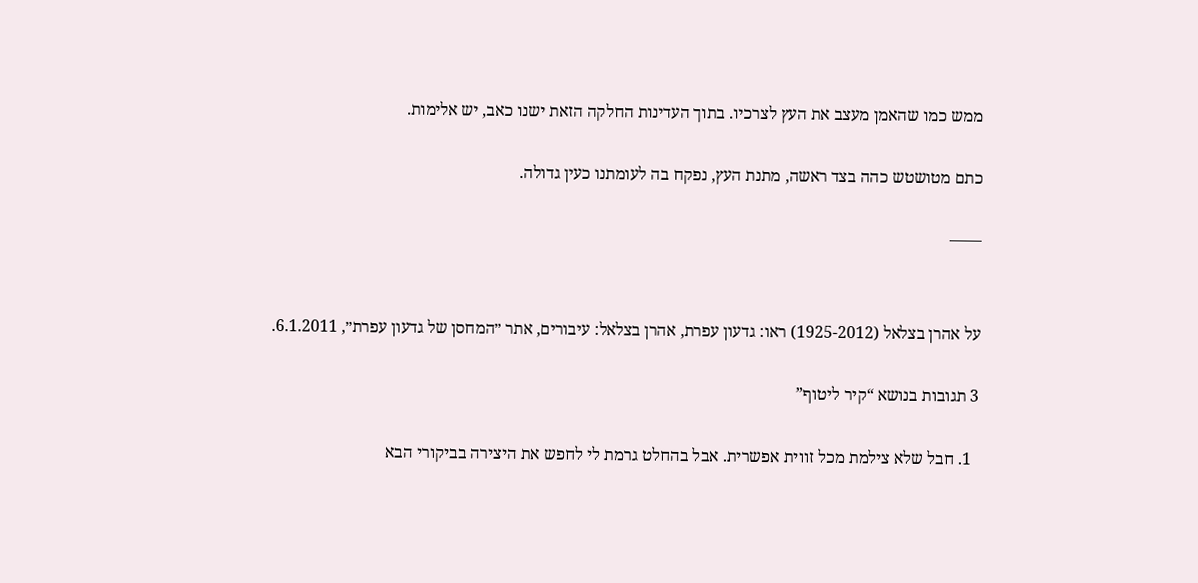ממש כמו שהאמן מעצב את העץ לצרכיו. בתוך העדינות החלקה הזאת ישנו כאב, יש אלימות.

כתם מטושטש כהה בצד ראשה, מתנת העץ, נפקח בה לעומתנו כעין גדולה.

——


על אהרן בצלאל (1925-2012) ראו: גדעון עפרת, אהרן בצלאל: עיבורים, אתר ״המחסן של גדעון עפרת״, 6.1.2011.

3 תגובות בנושא “קיר ליטוף”

  1. חבל שלא צילמת מכל זווית אפשרית. אבל בהחלט גרמת לי לחפש את היצירה בביקורי הבא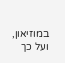במוזיאון, ועל כך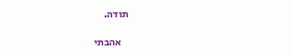תודה.

    אהבתי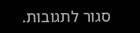סגור לתגובות.